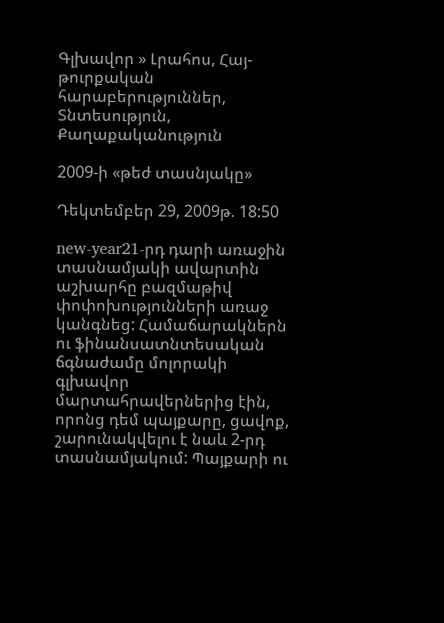Գլխավոր » Լրահոս, Հայ-թուրքական հարաբերություններ, Տնտեսություն, Քաղաքականություն

2009-ի «թեժ տասնյակը»

Դեկտեմբեր 29, 2009թ. 18:50

new-year21-րդ դարի առաջին տասնամյակի ավարտին աշխարհը բազմաթիվ փոփոխությունների առաջ կանգնեց: Համաճարակներն ու ֆինանսատնտեսական ճգնաժամը մոլորակի գլխավոր մարտահրավերներից էին, որոնց դեմ պայքարը, ցավոք, շարունակվելու է նաև 2-րդ տասնամյակում: Պայքարի ու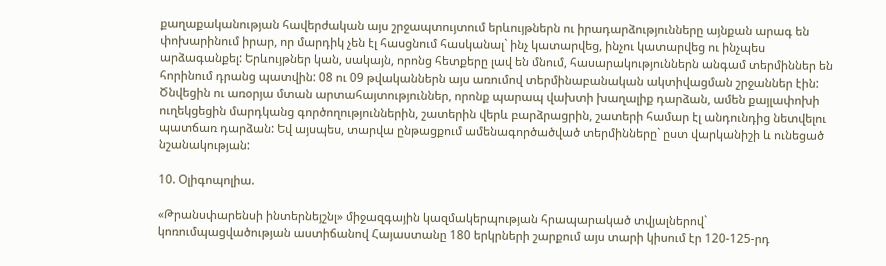քաղաքականության հավերժական այս շրջապտույտում երևույթներն ու իրադարձությունները այնքան արագ են փոխարինում իրար, որ մարդիկ չեն էլ հասցնում հասկանալ` ինչ կատարվեց, ինչու կատարվեց ու ինչպես արձագանքել: Երևույթներ կան, սակայն, որոնց հետքերը լավ են մնում, հասարակություններն անգամ տերմիններ են հորինում դրանց պատվին: 08 ու 09 թվականներն այս առումով տերմինաբանական ակտիվացման շրջաններ էին: Ծնվեցին ու առօրյա մտան արտահայտություններ, որոնք պարապ վախտի խաղալիք դարձան, ամեն քայլափոխի ուղեկցեցին մարդկանց գործողություններին, շատերին վերև բարձրացրին, շատերի համար էլ անդունդից նետվելու պատճառ դարձան: Եվ այսպես, տարվա ընթացքում ամենագործածված տերմինները` ըստ վարկանիշի և ունեցած նշանակության:

10. Օլիգոպոլիա.

«Թրանսփարենսի ինտերնեյշնլ» միջազգային կազմակերպության հրապարակած տվյալներով`  կոռումպացվածության աստիճանով Հայաստանը 180 երկրների շարքում այս տարի կիսում էր 120-125-րդ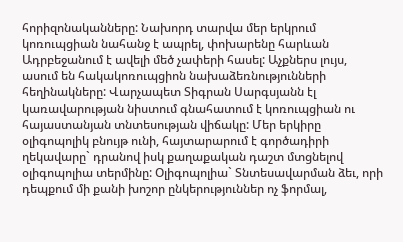հորիզոնականները: Նախորդ տարվա մեր երկրում կոռուպցիան նահանջ է ապրել, փոխարենը հարևան Ադրբեջանում է ավելի մեծ չափերի հասել: Աչքներս լույս, ասում են հակակոռուպցիոն նախաձեռնությունների հեղինակները: Վարչապետ Տիգրան Սարգսյանն էլ կառավարության նիստում գնահատում է կոռուպցիան ու հայաստանյան տնտեսության վիճակը: Մեր երկիրը օլիգոպոլիկ բնույթ ունի, հայտարարում է գործադիրի ղեկավարը` դրանով իսկ քաղաքական դաշտ մտցնելով օլիգոպոլիա տերմինը: Օլիգոպոլիա` Տնտեսավարման ձեւ, որի դեպքում մի քանի խոշոր ընկերություններ ոչ ֆորմալ,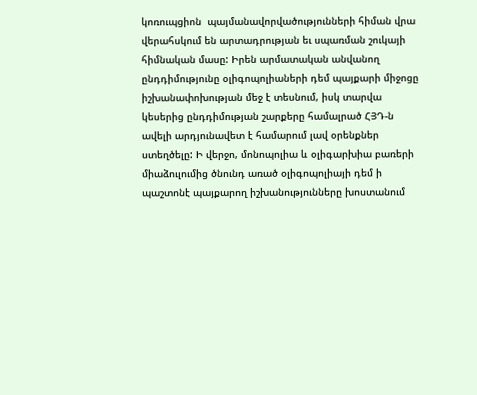կոռուպցիոն  պայմանավորվածությունների հիման վրա վերահսկում են արտադրության եւ սպառման շուկայի հիմնական մասը: Իրեն արմատական անվանող ընդդիմությունը օլիգոպոլիաների դեմ պայքարի միջոցը իշխանափոխության մեջ է տեսնում, իսկ տարվա կեսերից ընդդիմության շարքերը համալրած ՀՅԴ-ն ավելի արդյունավետ է համարում լավ օրենքներ ստեղծելը: Ի վերջո, մոնոպոլիա և օլիգարխիա բառերի միաձուլումից ծնունդ առած օլիգոպոլիայի դեմ ի պաշտոնէ պայքարող իշխանությունները խոստանում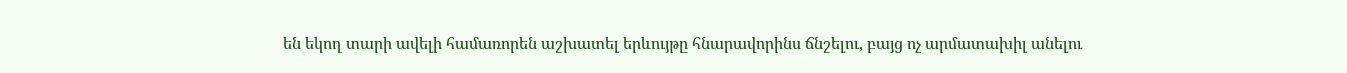են եկող տարի ավելի համառորեն աշխատել երևույթը հնարավորինս ճնշելու, բայց ոչ արմատախիլ անելու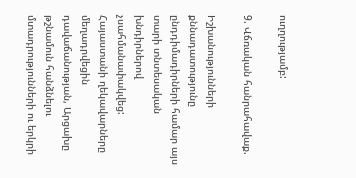ուղղությամբ:

9. Վճռական հանրահավաք.

Իշխանությունների քննադատությունը ընդդիմադիրների համար այս տարի տնտեսական խնդիրներով չսահմանափակվեց: Հայաստանի ղեկավարները մեղադրվեցին դավաճանության, Արցախը թշնամուն հանձնելու մտադրությունների ու երկրի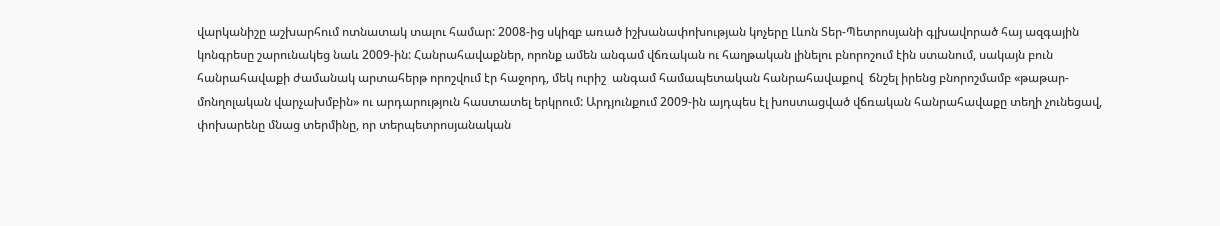վարկանիշը աշխարհում ոտնատակ տալու համար: 2008-ից սկիզբ առած իշխանափոխության կոչերը Լևոն Տեր-Պետրոսյանի գլխավորած հայ ազգային կոնգրեսը շարունակեց նաև 2009-ին: Հանրահավաքներ, որոնք ամեն անգամ վճռական ու հաղթական լինելու բնորոշում էին ստանում, սակայն բուն հանրահավաքի ժամանակ արտահերթ որոշվում էր հաջորդ, մեկ ուրիշ  անգամ համապետական հանրահավաքով  ճնշել իրենց բնորոշմամբ «թաթար-մոնղոլական վարչախմբին» ու արդարություն հաստատել երկրում: Արդյունքում 2009-ին այդպես էլ խոստացված վճռական հանրահավաքը տեղի չունեցավ, փոխարենը մնաց տերմինը, որ տերպետրոսյանական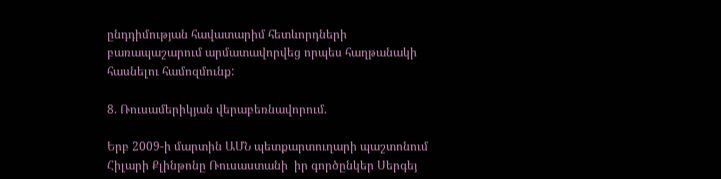ընդդիմության հավատարիմ հետևորդների բառապաշարում արմատավորվեց որպես հաղթանակի հասնելու համոզմունք:

8. Ռուսամերիկյան վերաբեռնավորում.

Երբ 2009-ի մարտին ԱՄՆ պետքարտուղարի պաշտոնում Հիլարի Քլինթոնը Ռուսաստանի  իր գործընկեր Սերգեյ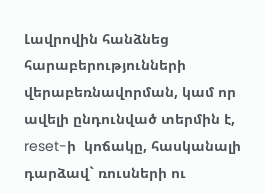Լավրովին հանձնեց հարաբերությունների վերաբեռնավորման, կամ որ ավելի ընդունված տերմին է, reset-ի  կոճակը, հասկանալի դարձավ` ռուսների ու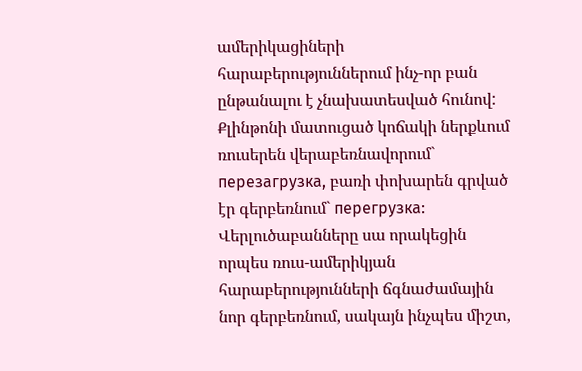ամերիկացիների հարաբերություններում ինչ-որ բան ընթանալու է չնախատեսված հունով: Քլինթոնի մատուցած կոճակի ներքևում ռուսերեն վերաբեռնավորում` перезагрузка, բառի փոխարեն գրված էր գերբեռնում` перегрузка: Վերլուծաբանները սա որակեցին որպես ռուս-ամերիկյան հարաբերությունների ճգնաժամային նոր գերբեռնում, սակայն ինչպես միշտ,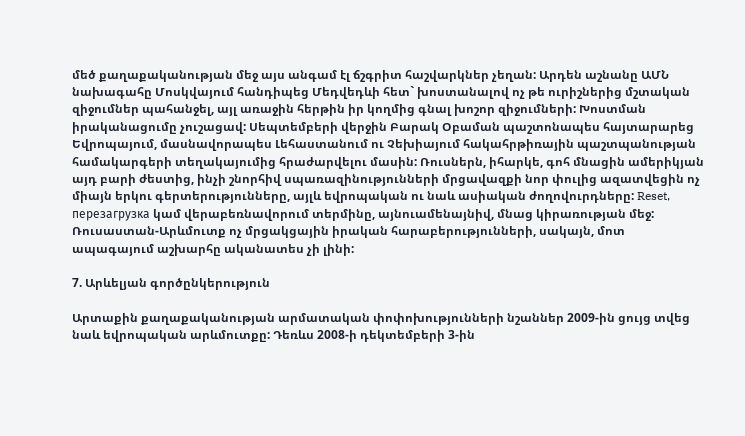մեծ քաղաքականության մեջ այս անգամ էլ ճշգրիտ հաշվարկներ չեղան: Արդեն աշնանը ԱՄՆ նախագահը Մոսկվայում հանդիպեց Մեդվեդևի հետ` խոստանալով ոչ թե ուրիշներից մշտական զիջումներ պահանջել, այլ առաջին հերթին իր կողմից գնալ խոշոր զիջումների: Խոստման իրականացումը չուշացավ: Սեպտեմբերի վերջին Բարակ Օբաման պաշտոնապես հայտարարեց Եվրոպայում, մասնավորապես Լեհաստանում ու Չեխիայում հակահրթիռային պաշտպանության համակարգերի տեղակայումից հրաժարվելու մասին: Ռուսներն, իհարկե, գոհ մնացին ամերիկյան այդ բարի ժեստից, ինչի շնորհիվ սպառազինությունների մրցավազքի նոր փուլից ազատվեցին ոչ միայն երկու գերտերությունները, այլև եվրոպական ու նաև ասիական ժողովուրդները: Reset, перезагрузка կամ վերաբեռնավորում տերմինը, այնուամենայնիվ, մնաց կիրառության մեջ: Ռուսաստան-Արևմուտք ոչ մրցակցային իրական հարաբերությունների, սակայն, մոտ ապագայում աշխարհը ականատես չի լինի:

7. Արևելյան գործընկերություն

Արտաքին քաղաքականության արմատական փոփոխությունների նշաններ 2009-ին ցույց տվեց նաև եվրոպական արևմուտքը: Դեռևս 2008-ի դեկտեմբերի 3-ին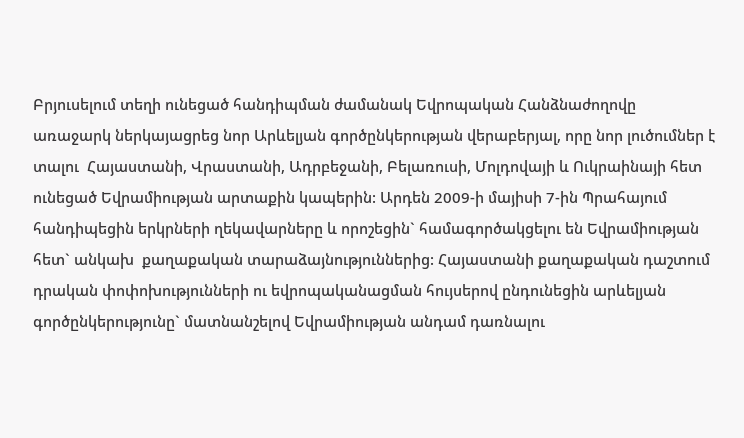Բրյուսելում տեղի ունեցած հանդիպման ժամանակ Եվրոպական Հանձնաժողովը առաջարկ ներկայացրեց նոր Արևելյան գործընկերության վերաբերյալ, որը նոր լուծումներ է տալու  Հայաստանի, Վրաստանի, Ադրբեջանի, Բելառուսի, Մոլդովայի և Ուկրաինայի հետ ունեցած Եվրամիության արտաքին կապերին: Արդեն 2009-ի մայիսի 7-ին Պրահայում հանդիպեցին երկրների ղեկավարները և որոշեցին` համագործակցելու են Եվրամիության հետ` անկախ  քաղաքական տարաձայնություններից: Հայաստանի քաղաքական դաշտում դրական փոփոխությունների ու եվրոպականացման հույսերով ընդունեցին արևելյան գործընկերությունը` մատնանշելով Եվրամիության անդամ դառնալու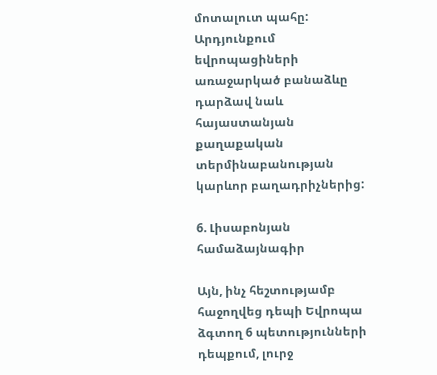մոտալուտ պահը: Արդյունքում եվրոպացիների առաջարկած բանաձևը դարձավ նաև հայաստանյան քաղաքական տերմինաբանության կարևոր բաղադրիչներից:

6. Լիսաբոնյան համաձայնագիր

Այն, ինչ հեշտությամբ հաջողվեց դեպի Եվրոպա ձգտող 6 պետությունների դեպքում, լուրջ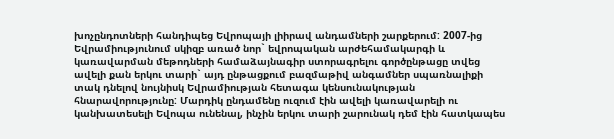խոչընդոտների հանդիպեց Եվրոպայի լիիրավ անդամների շարքերում: 2007-ից Եվրամիությունում սկիզբ առած նոր` եվրոպական արժեհամակարգի և կառավարման մեթոդների համաձայնագիր ստորագրելու գործընթացը տվեց ավելի քան երկու տարի` այդ ընթացքում բազմաթիվ անգամներ սպառնալիքի տակ դնելով նույնիսկ Եվրամիության հետագա կենսունակության հնարավորությունը: Մարդիկ ընդամենը ուզում էին ավելի կառավարելի ու կանխատեսելի Եվոպա ունենալ, ինչին երկու տարի շարունակ դեմ էին հատկապես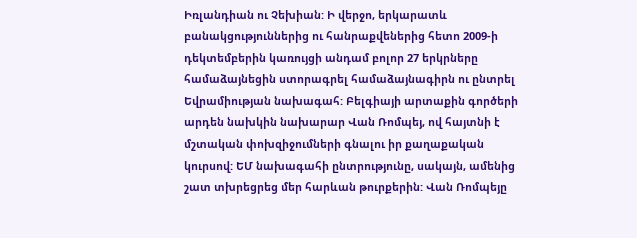Իռլանդիան ու Չեխիան: Ի վերջո, երկարատև բանակցություններից ու հանրաքվեներից հետո 2009-ի դեկտեմբերին կառույցի անդամ բոլոր 27 երկրները համաձայնեցին ստորագրել համաձայնագիրն ու ընտրել Եվրամիության նախագահ: Բելգիայի արտաքին գործերի արդեն նախկին նախարար Վան Ռոմպեյ, ով հայտնի է մշտական փոխզիջումների գնալու իր քաղաքական կուրսով: ԵՄ նախագահի ընտրությունը, սակայն, ամենից շատ տխրեցրեց մեր հարևան թուրքերին: Վան Ռոմպեյը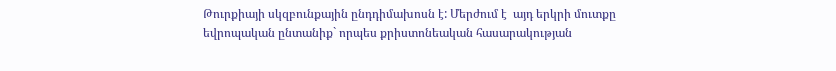Թուրքիայի սկզբունքային ընդդիմախոսն է: Մերժում է  այդ երկրի մուտքը եվրոպական ընտանիք` որպես քրիստոնեական հասարակության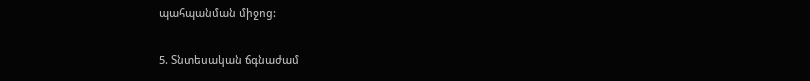պահպանման միջոց:

5. Տնտեսական ճգնաժամ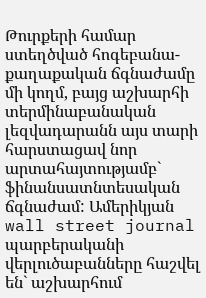Թուրքերի համար ստեղծված հոգեբանա-քաղաքական ճգնաժամը մի կողմ, բայց աշխարհի տերմինաբանական լեզվադարանն այս տարի հարստացավ նոր արտահայտությամբ` ֆինանսատնտեսական ճգնաժամ: Ամերիկյան wall street journal պարբերականի վերլուծաբանները հաշվել են` աշխարհում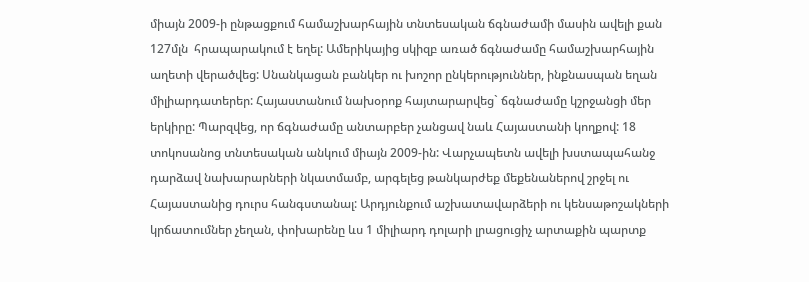միայն 2009-ի ընթացքում համաշխարհային տնտեսական ճգնաժամի մասին ավելի քան 127մլն  հրապարակում է եղել: Ամերիկայից սկիզբ առած ճգնաժամը համաշխարհային աղետի վերածվեց: Սնանկացան բանկեր ու խոշոր ընկերություններ, ինքնասպան եղան միլիարդատերեր: Հայաստանում նախօրոք հայտարարվեց` ճգնաժամը կշրջանցի մեր երկիրը: Պարզվեց, որ ճգնաժամը անտարբեր չանցավ նաև Հայաստանի կողքով: 18 տոկոսանոց տնտեսական անկում միայն 2009-ին: Վարչապետն ավելի խստապահանջ դարձավ նախարարների նկատմամբ, արգելեց թանկարժեք մեքենաներով շրջել ու Հայաստանից դուրս հանգստանալ: Արդյունքում աշխատավարձերի ու կենսաթոշակների կրճատումներ չեղան, փոխարենը ևս 1 միլիարդ դոլարի լրացուցիչ արտաքին պարտք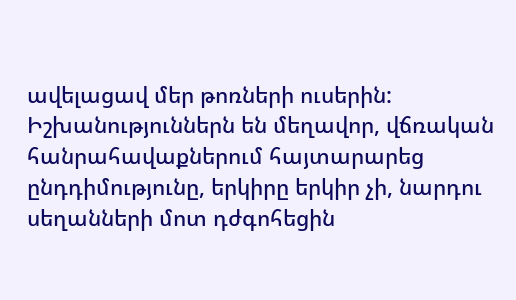ավելացավ մեր թոռների ուսերին: Իշխանություններն են մեղավոր, վճռական հանրահավաքներում հայտարարեց ընդդիմությունը, երկիրը երկիր չի, նարդու սեղանների մոտ դժգոհեցին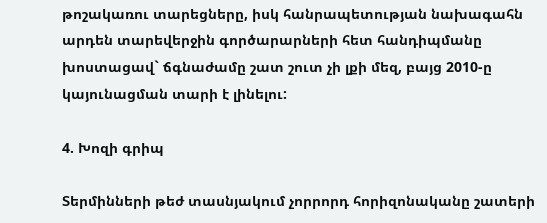թոշակառու տարեցները, իսկ հանրապետության նախագահն արդեն տարեվերջին գործարարների հետ հանդիպմանը խոստացավ` ճգնաժամը շատ շուտ չի լքի մեզ, բայց 2010-ը կայունացման տարի է լինելու:

4. Խոզի գրիպ

Տերմինների թեժ տասնյակում չորրորդ հորիզոնականը շատերի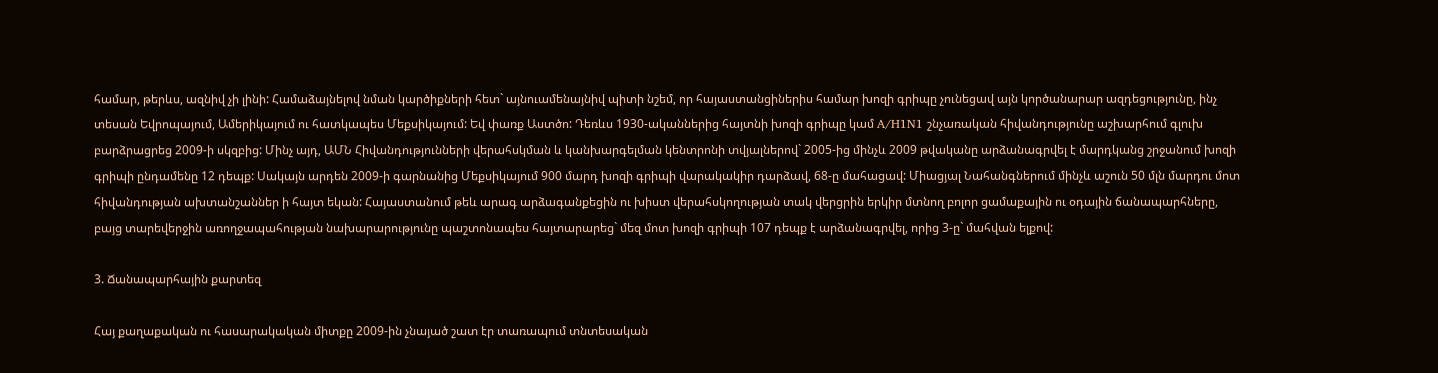համար, թերևս, ազնիվ չի լինի: Համաձայնելով նման կարծիքների հետ` այնուամենայնիվ պիտի նշեմ, որ հայաստանցիներիս համար խոզի գրիպը չունեցավ այն կործանարար ազդեցությունը, ինչ տեսան Եվրոպայում, Ամերիկայում ու հատկապես Մեքսիկայում: Եվ փառք Աստծո: Դեռևս 1930-ականներից հայտնի խոզի գրիպը կամ A/H1N1 շնչառական հիվանդությունը աշխարհում գլուխ բարձրացրեց 2009-ի սկզբից: Մինչ այդ, ԱՄՆ Հիվանդությունների վերահսկման և կանխարգելման կենտրոնի տվյալներով` 2005-ից մինչև 2009 թվականը արձանագրվել է մարդկանց շրջանում խոզի գրիպի ընդամենը 12 դեպք: Սակայն արդեն 2009-ի գարնանից Մեքսիկայում 900 մարդ խոզի գրիպի վարակակիր դարձավ, 68-ը մահացավ: Միացյալ Նահանգներում մինչև աշուն 50 մլն մարդու մոտ հիվանդության ախտանշաններ ի հայտ եկան: Հայաստանում թեև արագ արձագանքեցին ու խիստ վերահսկողության տակ վերցրին երկիր մտնող բոլոր ցամաքային ու օդային ճանապարհները, բայց տարեվերջին առողջապահության նախարարությունը պաշտոնապես հայտարարեց` մեզ մոտ խոզի գրիպի 107 դեպք է արձանագրվել, որից 3-ը` մահվան ելքով:

3. Ճանապարհային քարտեզ

Հայ քաղաքական ու հասարակական միտքը 2009-ին չնայած շատ էր տառապում տնտեսական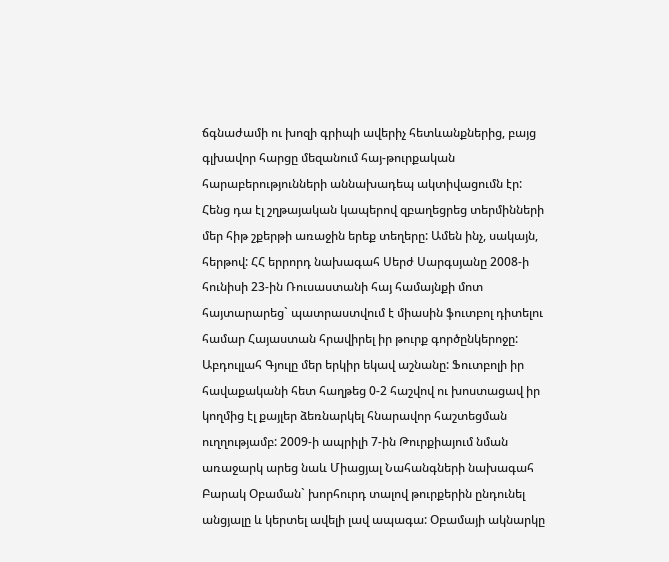ճգնաժամի ու խոզի գրիպի ավերիչ հետևանքներից, բայց գլխավոր հարցը մեզանում հայ-թուրքական հարաբերությունների աննախադեպ ակտիվացումն էր: Հենց դա էլ շղթայական կապերով զբաղեցրեց տերմինների մեր հիթ շքերթի առաջին երեք տեղերը: Ամեն ինչ, սակայն, հերթով: ՀՀ երրորդ նախագահ Սերժ Սարգսյանը 2008-ի հունիսի 23-ին Ռուսաստանի հայ համայնքի մոտ հայտարարեց` պատրաստվում է միասին ֆուտբոլ դիտելու համար Հայաստան հրավիրել իր թուրք գործընկերոջը: Աբդուլլահ Գյուլը մեր երկիր եկավ աշնանը: Ֆուտբոլի իր հավաքականի հետ հաղթեց 0-2 հաշվով ու խոստացավ իր կողմից էլ քայլեր ձեռնարկել հնարավոր հաշտեցման ուղղությամբ: 2009-ի ապրիլի 7-ին Թուրքիայում նման առաջարկ արեց նաև Միացյալ Նահանգների նախագահ Բարակ Օբաման` խորհուրդ տալով թուրքերին ընդունել անցյալը և կերտել ավելի լավ ապագա: Օբամայի ակնարկը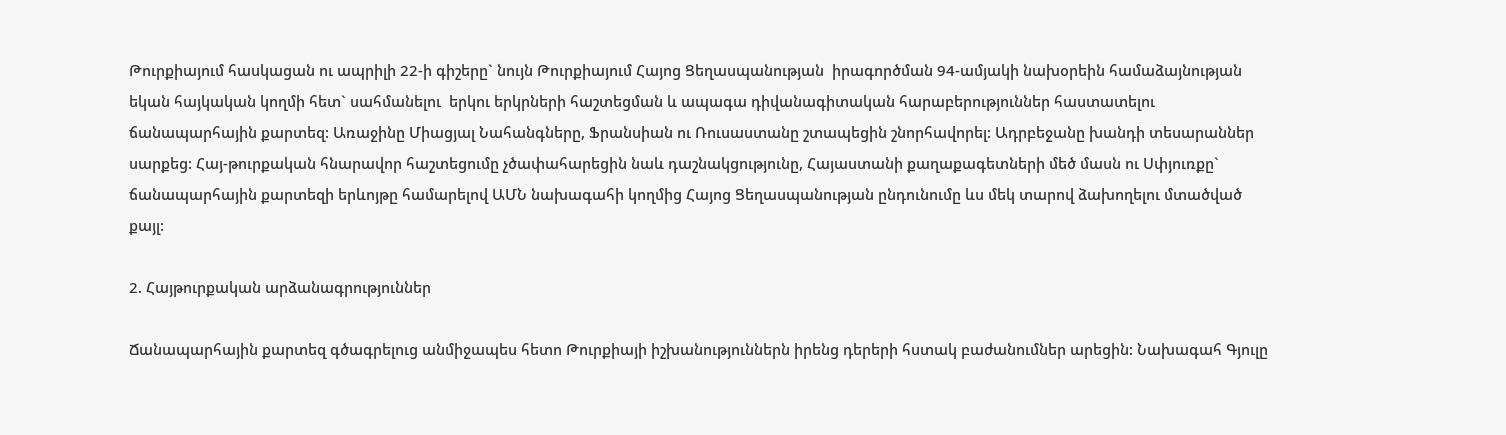Թուրքիայում հասկացան ու ապրիլի 22-ի գիշերը` նույն Թուրքիայում Հայոց Ցեղասպանության  իրագործման 94-ամյակի նախօրեին համաձայնության եկան հայկական կողմի հետ` սահմանելու  երկու երկրների հաշտեցման և ապագա դիվանագիտական հարաբերություններ հաստատելու ճանապարհային քարտեզ: Առաջինը Միացյալ Նահանգները, Ֆրանսիան ու Ռուսաստանը շտապեցին շնորհավորել: Ադրբեջանը խանդի տեսարաններ սարքեց: Հայ-թուրքական հնարավոր հաշտեցումը չծափահարեցին նաև դաշնակցությունը, Հայաստանի քաղաքագետների մեծ մասն ու Սփյուռքը` ճանապարհային քարտեզի երևոյթը համարելով ԱՄՆ նախագահի կողմից Հայոց Ցեղասպանության ընդունումը ևս մեկ տարով ձախողելու մտածված քայլ:

2. Հայթուրքական արձանագրություններ

Ճանապարհային քարտեզ գծագրելուց անմիջապես հետո Թուրքիայի իշխանություններն իրենց դերերի հստակ բաժանումներ արեցին: Նախագահ Գյուլը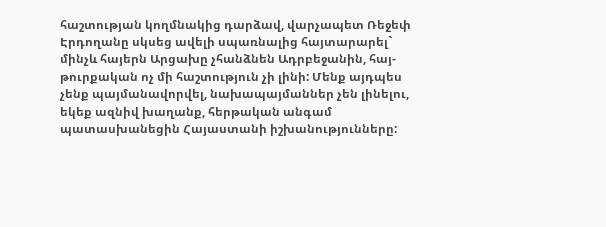հաշտության կողմնակից դարձավ, վարչապետ Ռեջեփ Էրդողանը սկսեց ավելի սպառնալից հայտարարել` մինչև հայերն Արցախը չհանձնեն Ադրբեջանին, հայ-թուրքական ոչ մի հաշտություն չի լինի: Մենք այդպես չենք պայմանավորվել, նախապայմաններ չեն լինելու,  եկեք ազնիվ խաղանք, հերթական անգամ պատասխանեցին Հայաստանի իշխանությունները: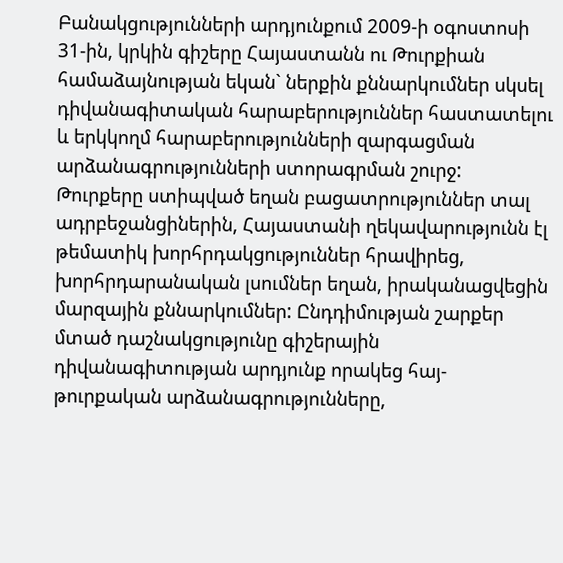Բանակցությունների արդյունքում 2009-ի օգոստոսի 31-ին, կրկին գիշերը Հայաստանն ու Թուրքիան համաձայնության եկան` ներքին քննարկումներ սկսել դիվանագիտական հարաբերություններ հաստատելու և երկկողմ հարաբերությունների զարգացման արձանագրությունների ստորագրման շուրջ: Թուրքերը ստիպված եղան բացատրություններ տալ ադրբեջանցիներին, Հայաստանի ղեկավարությունն էլ թեմատիկ խորհրդակցություններ հրավիրեց, խորհրդարանական լսումներ եղան, իրականացվեցին մարզային քննարկումներ: Ընդդիմության շարքեր մտած դաշնակցությունը գիշերային դիվանագիտության արդյունք որակեց հայ-թուրքական արձանագրությունները,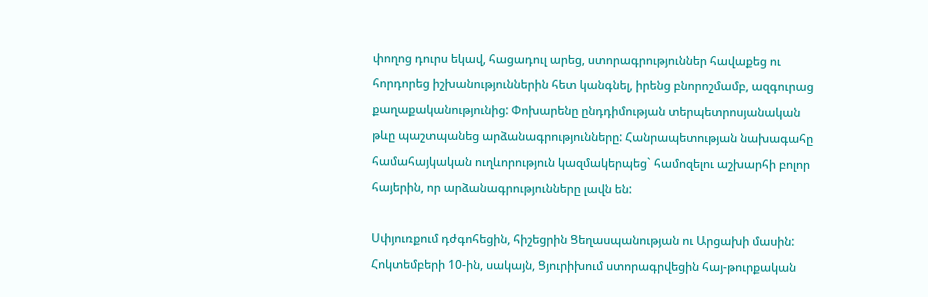փողոց դուրս եկավ, հացադուլ արեց, ստորագրություններ հավաքեց ու հորդորեց իշխանություններին հետ կանգնել, իրենց բնորոշմամբ, ազգուրաց քաղաքականությունից: Փոխարենը ընդդիմության տերպետրոսյանական թևը պաշտպանեց արձանագրությունները: Հանրապետության նախագահը համահայկական ուղևորություն կազմակերպեց` համոզելու աշխարհի բոլոր հայերին, որ արձանագրությունները լավն են:

Սփյուռքում դժգոհեցին, հիշեցրին Ցեղասպանության ու Արցախի մասին: Հոկտեմբերի 10-ին, սակայն, Ցյուրիխում ստորագրվեցին հայ-թուրքական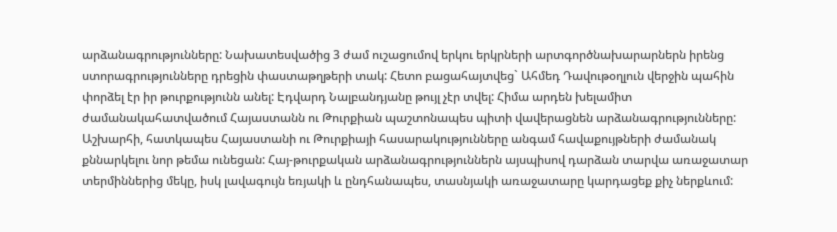արձանագրությունները: Նախատեսվածից 3 ժամ ուշացումով երկու երկրների արտգործնախարարներն իրենց ստորագրությունները դրեցին փաստաթղթերի տակ: Հետո բացահայտվեց` Ահմեդ Դավութօղլուն վերջին պահին փորձել էր իր թուրքությունն անել: Էդվարդ Նալբանդյանը թույլ չէր տվել: Հիմա արդեն խելամիտ ժամանակահատվածում Հայաստանն ու Թուրքիան պաշտոնապես պիտի վավերացնեն արձանագրությունները: Աշխարհի, հատկապես Հայաստանի ու Թուրքիայի հասարակությունները անգամ հավաքույթների ժամանակ քննարկելու նոր թեմա ունեցան: Հայ-թուրքական արձանագրություններն այսպիսով դարձան տարվա առաջատար տերմիններից մեկը, իսկ լավագույն եռյակի և ընդհանապես, տասնյակի առաջատարը կարդացեք քիչ ներքևում: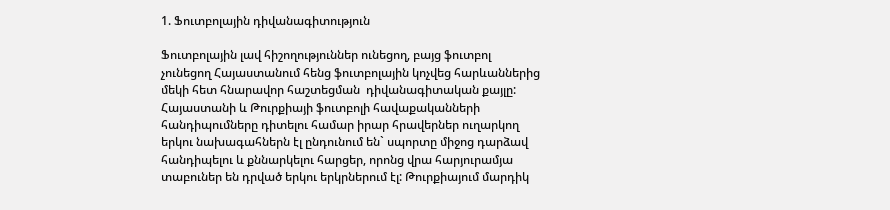1. Ֆուտբոլային դիվանագիտություն

Ֆուտբոլային լավ հիշողություններ ունեցող, բայց ֆուտբոլ չունեցող Հայաստանում հենց ֆուտբոլային կոչվեց հարևաններից մեկի հետ հնարավոր հաշտեցման  դիվանագիտական քայլը: Հայաստանի և Թուրքիայի ֆուտբոլի հավաքականների հանդիպումները դիտելու համար իրար հրավերներ ուղարկող երկու նախագահներն էլ ընդունում են` սպորտը միջոց դարձավ հանդիպելու և քննարկելու հարցեր, որոնց վրա հարյուրամյա տաբուներ են դրված երկու երկրներում էլ: Թուրքիայում մարդիկ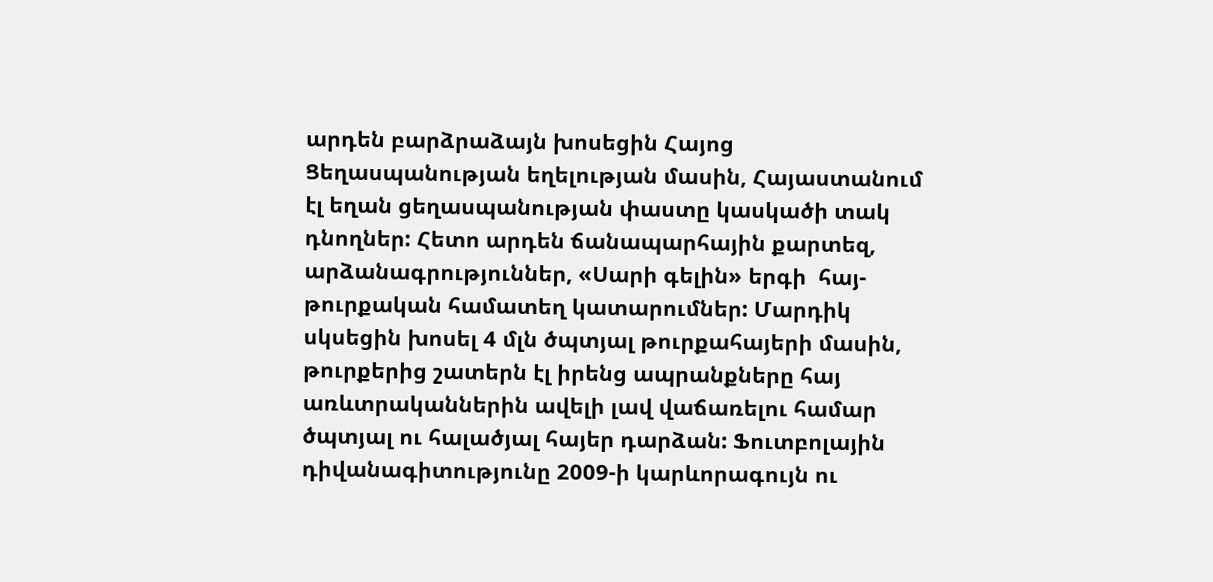արդեն բարձրաձայն խոսեցին Հայոց Ցեղասպանության եղելության մասին, Հայաստանում էլ եղան ցեղասպանության փաստը կասկածի տակ դնողներ: Հետո արդեն ճանապարհային քարտեզ, արձանագրություններ, «Սարի գելին» երգի  հայ-թուրքական համատեղ կատարումներ: Մարդիկ սկսեցին խոսել 4 մլն ծպտյալ թուրքահայերի մասին, թուրքերից շատերն էլ իրենց ապրանքները հայ առևտրականներին ավելի լավ վաճառելու համար ծպտյալ ու հալածյալ հայեր դարձան: Ֆուտբոլային դիվանագիտությունը 2009-ի կարևորագույն ու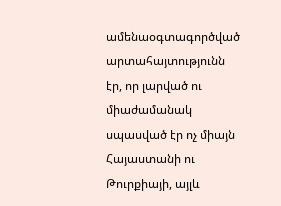ամենաօգտագործված արտահայտությունն էր, որ լարված ու միաժամանակ սպասված էր ոչ միայն Հայաստանի ու Թուրքիայի, այլև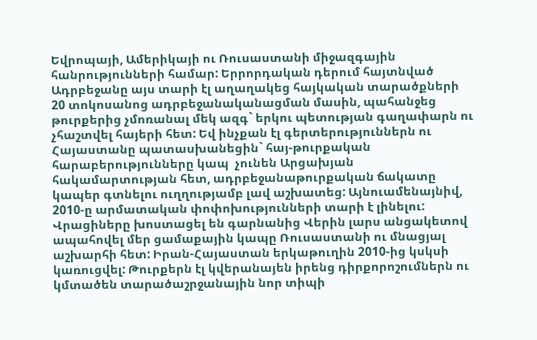Եվրոպայի, Ամերիկայի ու Ռուսաստանի միջազգային հանրությունների համար: Երրորդական դերում հայտնված Ադրբեջանը այս տարի էլ աղաղակեց հայկական տարածքների 20 տոկոսանոց ադրբեջանականացման մասին, պահանջեց թուրքերից չմոռանալ մեկ ազգ` երկու պետության գաղափարն ու չհաշտվել հայերի հետ: Եվ ինչքան էլ գերտերություններն ու Հայաստանը պատասխանեցին` հայ-թուրքական հարաբերությունները կապ  չունեն Արցախյան հակամարտության հետ, ադրբեջանաթուրքական ճակատը կապեր գտնելու ուղղությամբ լավ աշխատեց: Այնուամենայնիվ, 2010-ը արմատական փոփոխությունների տարի է լինելու: Վրացիները խոստացել են գարնանից Վերին լարս անցակետով ապահովել մեր ցամաքային կապը Ռուսաստանի ու մնացյալ աշխարհի հետ: Իրան-Հայաստան երկաթուղին 2010-ից կսկսի կառուցվել: Թուրքերն էլ կվերանայեն իրենց դիրքորոշումներն ու կմտածեն տարածաշրջանային նոր տիպի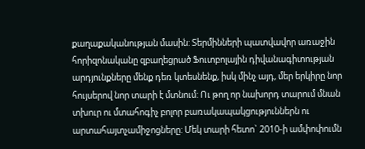քաղաքականության մասին: Տերմինների պատվավոր առաջին հորիզոնականը զբաղեցրած Ֆուտբոլային դիվանագիտության արդյունքները մենք դեռ կտեսնենք, իսկ մինչ այդ, մեր երկիրը նոր հույսերով նոր տարի է մտնում: Ու թող որ նախորդ տարում մնան տխուր ու մտահոգիչ բոլոր բառակապակցություններն ու արտահայտչամիջոցները: Մեկ տարի հետո` 2010-ի ամփոփումն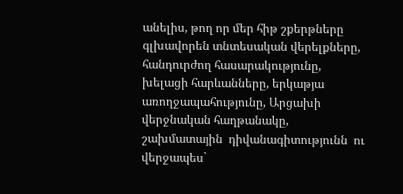անելիս, թող որ մեր հիթ շքերթները գլխավորեն տնտեսական վերելքները, հանդուրժող հասարակությունը, խելացի հարևանները, երկաթյա առողջապահությունը, Արցախի վերջնական հաղթանակը, շախմատային  դիվանագիտությունն  ու վերջապես`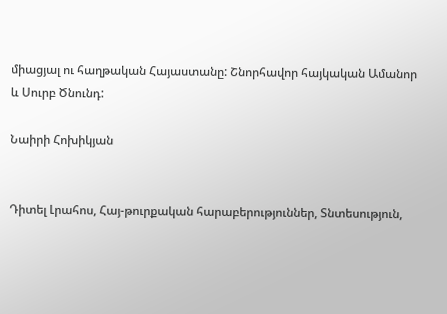միացյալ ու հաղթական Հայաստանը: Շնորհավոր հայկական Ամանոր և Սուրբ Ծնունդ:

Նաիրի Հոխիկյան


Դիտել Լրահոս, Հայ-թուրքական հարաբերություններ, Տնտեսություն,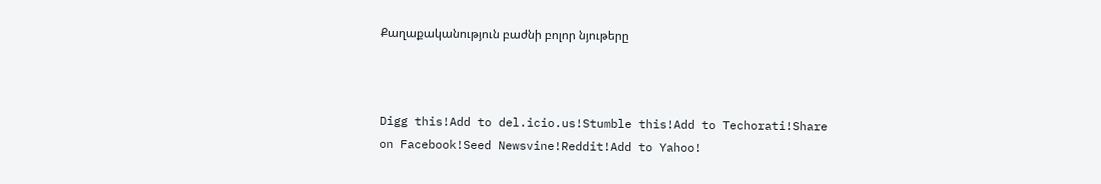Քաղաքականություն բաժնի բոլոր նյութերը



Digg this!Add to del.icio.us!Stumble this!Add to Techorati!Share on Facebook!Seed Newsvine!Reddit!Add to Yahoo!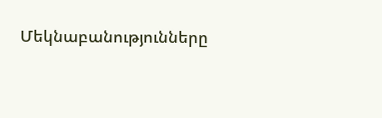Մեկնաբանությունները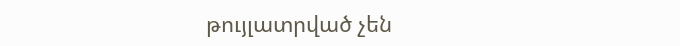թույլատրված չեն